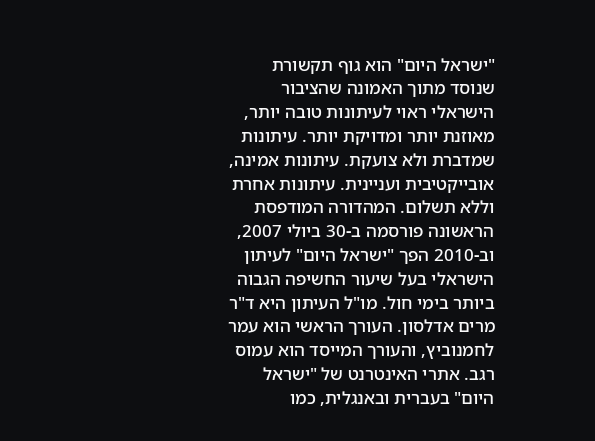"ישראל היום" הוא גוף תקשורת שנוסד מתוך האמונה שהציבור הישראלי ראוי לעיתונות טובה יותר, מאוזנת יותר ומדויקת יותר. עיתונות שמדברת ולא צועקת. עיתונות אמינה, אובייקטיבית ועניינית. עיתונות אחרת וללא תשלום. המהדורה המודפסת הראשונה פורסמה ב-30 ביולי 2007, וב-2010 הפך "ישראל היום" לעיתון הישראלי בעל שיעור החשיפה הגבוה ביותר בימי חול. מו"ל העיתון היא ד"ר מרים אדלסון. העורך הראשי הוא עמר לחמנוביץ, והעורך המייסד הוא עמוס רגב. אתרי האינטרנט של "ישראל היום" בעברית ובאנגלית, כמו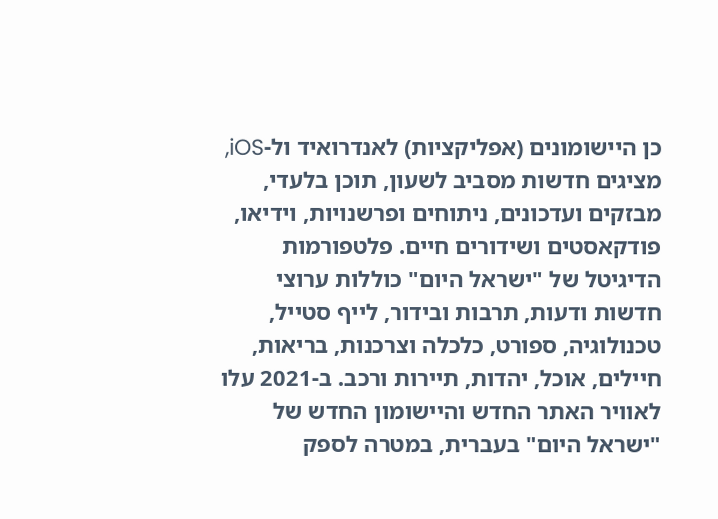כן היישומונים (אפליקציות) לאנדרואיד ול-iOS, מציגים חדשות מסביב לשעון, תוכן בלעדי, מבזקים ועדכונים, ניתוחים ופרשנויות, וידיאו, פודקאסטים ושידורים חיים. פלטפורמות הדיגיטל של "ישראל היום" כוללות ערוצי חדשות ודעות, תרבות ובידור, לייף סטייל, טכנולוגיה, ספורט, כלכלה וצרכנות, בריאות, חיילים, אוכל, יהדות, תיירות ורכב. ב-2021 עלו לאוויר האתר החדש והיישומון החדש של "ישראל היום" בעברית, במטרה לספק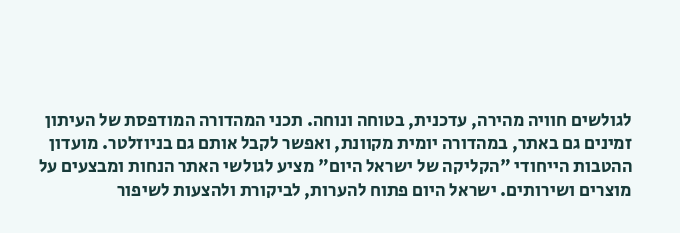לגולשים חוויה מהירה, עדכנית, בטוחה ונוחה. תכני המהדורה המודפסת של העיתון זמינים גם באתר, במהדורה יומית מקוונת, ואפשר לקבל אותם גם בניוזלטר. מועדון ההטבות הייחודי "הקליקה של ישראל היום" מציע לגולשי האתר הנחות ומבצעים על מוצרים ושירותים. ישראל היום פתוח להערות, לביקורת ולהצעות לשיפור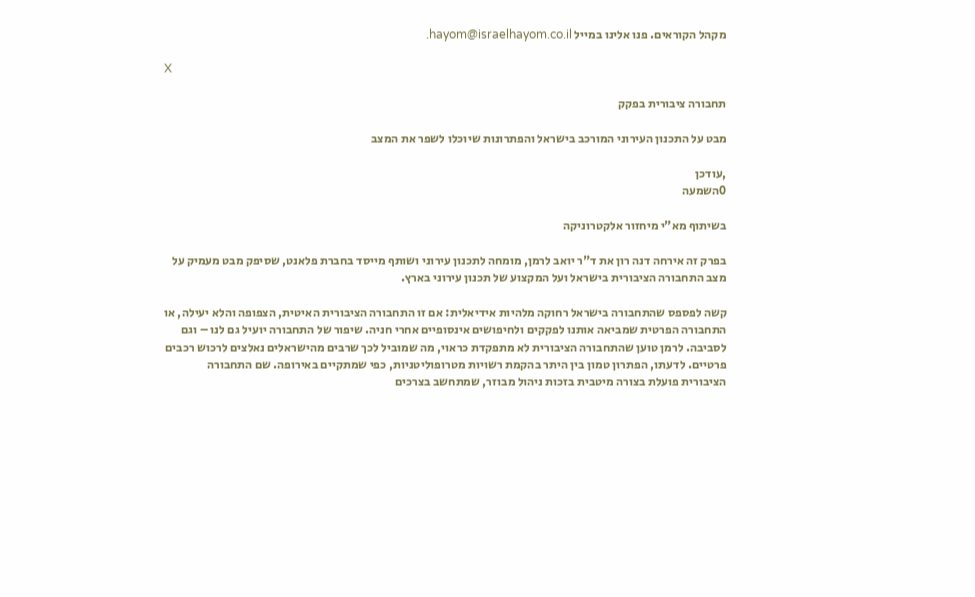מקהל הקוראים. פנו אלינו במייל hayom@israelhayom.co.il.

X

תחבורה ציבורית בפקק

מבט על התכנון העירוני המורכב בישראל והפתרונות שיוכלו לשפר את המצב

,עודכן
0השמעה

בשיתוף מא"י מיחזור אלקטרוניקה

בפרק זה אירחה דנה רון את ד"ר יואב לרמן, מומחה לתכנון עירוני ושותף מייסד בחברת פלאנט, שסיפק מבט מעמיק על מצב התחבורה הציבורית בישראל ועל המקצוע של תכנון עירוני בארץ.

קשה לפספס שהתחבורה בישראל רחוקה מלהיות אידיאלית: אם זו התחבורה הציבורית האיטית, הצפופה והלא יעילה, או התחבורה הפרטית שמביאה אותנו לפקקים ולחיפושים אינסופיים אחרי חניה. שיפור של התחבורה יועיל גם לנו – וגם לסביבה. לרמן טוען שהתחבורה הציבורית לא מתפקדת כראוי, מה שמוביל לכך שרבים מהישראלים נאלצים לרכוש רכבים פרטיים. לדעתו, הפתרון טמון בין היתר בהקמת רשויות מטרופוליטניות, כפי שמתקיים באירופה. שם התחבורה הציבורית פועלת בצורה מיטבית בזכות ניהול מבוזר, שמתחשב בצרכים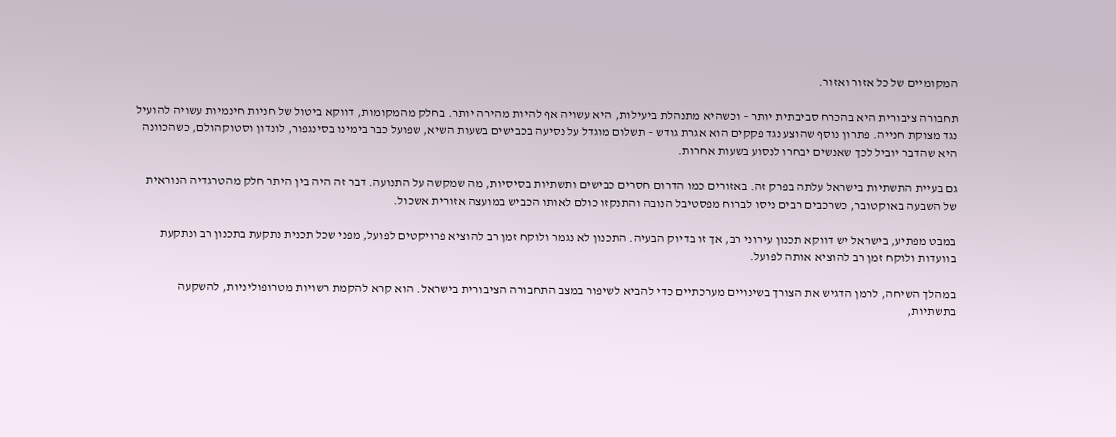המקומיים של כל אזור ואזור.

תחבורה ציבורית היא בהכרח סביבתית יותר – וכשהיא מתנהלת ביעילות, היא עשויה אף להיות מהירה יותר. בחלק מהמקומות, דווקא ביטול של חניות חינמיות עשויה להועיל נגד מצוקת חנייה. פתרון נוסף שהוצע נגד פקקים הוא אגרת גודש – תשלום מוגדל על נסיעה בכבישים בשעות השיא, שפועל כבר בימינו בסינגפור, לונדון וסטוקהולם, כשהכוונה היא שהדבר יוביל לכך שאנשים יבחרו לנסוע בשעות אחרות.

גם בעיית התשתיות בישראל עלתה בפרק זה. באזורים כמו הדרום חסרים כבישים ותשתיות בסיסיות, מה שמקשה על התנועה. דבר זה היה בין היתר חלק מהטרגדיה הנוראית של השבעה באוקטובר, כשרכבים רבים ניסו לברוח מפסטיבל הנובה והתנקזו כולם לאותו הכביש במועצה אזורית אשכול.

במבט מפתיע, בישראל יש דווקא תכנון עירוני רב, אך זו בדיוק הבעיה. התכנון לא נגמר ולוקח זמן רב להוציא פרויקטים לפועל, מפני שכל תכנית נתקעת בתכנון רב ונתקעת בוועדות ולוקח זמן רב להוציא אותה לפועל.

במהלך השיחה, לרמן הדגיש את הצורך בשינויים מערכתיים כדי להביא לשיפור במצב התחבורה הציבורית בישראל. הוא קרא להקמת רשויות מטרופוליניות, להשקעה בתשתיות,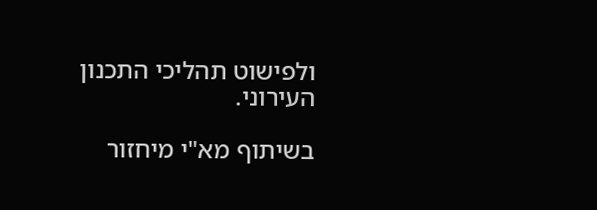ולפישוט תהליכי התכנון העירוני.

בשיתוף מא"י מיחזור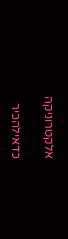אלקטרוניקה

כדאילהכיר